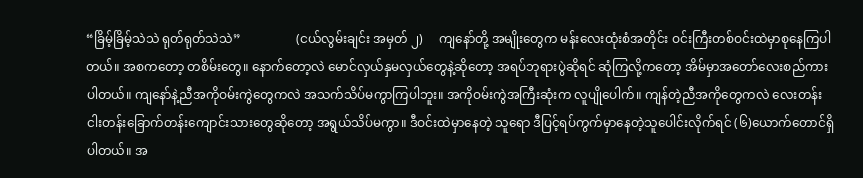“ခြိမ့်ခြိမ့်သဲသဲ ရုတ်ရုတ်သဲသဲ”                  (ငယ်လွမ်းချင်း အမှတ် ၂)     ကျနော်တို့ အမျိုးတွေက မန်းလေးထုံးစံအတိုင်း ဝင်းကြီးတစ်ဝင်းထဲမှာစုနေကြပါတယ်။ အစကတော့ တစိမ်းတွေ။ နောက်တော့လဲ မောင်လှယ်နှမလှယ်တွေနဲ့ဆိုတော့ အရပ်ဘုရားပွဲဆိုရင် ဆုံကြလို့ကတော့ အိမ်မှာအတော်လေးစည်ကားပါတယ်။ ကျနော်နဲ့ညီအကိုဝမ်းကွဲတွေကလဲ အသက်သိပ်မကွာကြပါဘူး။ အကိုဝမ်းကွဲအကြီးဆုံးက လူပျိုပေါက်။ ကျန်တဲ့ညီအကိုတွေကလဲ လေးတန်းငါးတန်းခြောက်တန်းကျောင်းသားတွေဆိုတော့ အရွယ်သိပ်မကွာ။ ဒီဝင်းထဲမှာနေတဲ့ သူရော ဒီပြင့်ရပ်ကွက်မှာနေတဲ့သူပေါင်းလိုက်ရင် (၆)ယောက်တောင်ရှိပါတယ်။ အ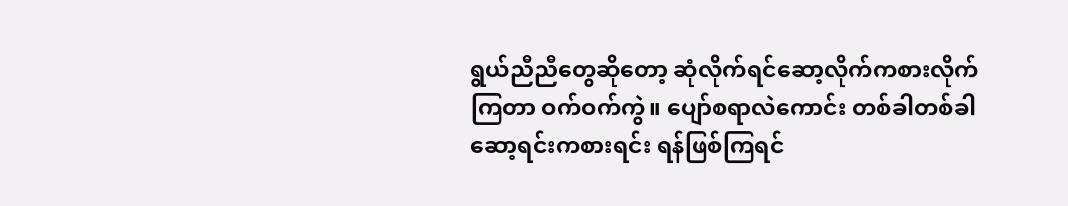ရွယ်ညီညီတွေဆိုတော့ ဆုံလိုက်ရင်ဆော့လိုက်ကစားလိုက်ကြတာ ဝက်ဝက်ကွဲ။ ပျော်စရာလဲကောင်း တစ်ခါတစ်ခါ ဆော့ရင်းကစားရင်း ရန်ဖြစ်ကြရင်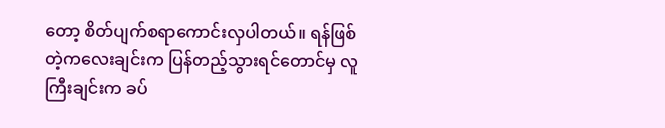တော့ စိတ်ပျက်စရာကောင်းလှပါတယ်။ ရန်ဖြစ်တဲ့ကလေးချင်းက ပြန်တည့်သွားရင်တောင်မှ လူကြီးချင်းက ခပ်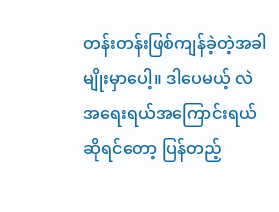တန်းတန်းဖြစ်ကျန်ခဲ့တဲ့အခါမျိုးမှာပေါ့။ ဒါပေမယ့် လဲ အရေးရယ်အကြောင်းရယ်ဆိုရင်တော့ ပြန်တည့်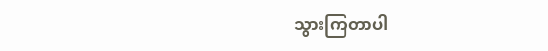သွားကြတာပါ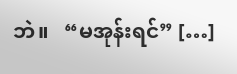ဘဲ။   “မအုန်းရင်” […]